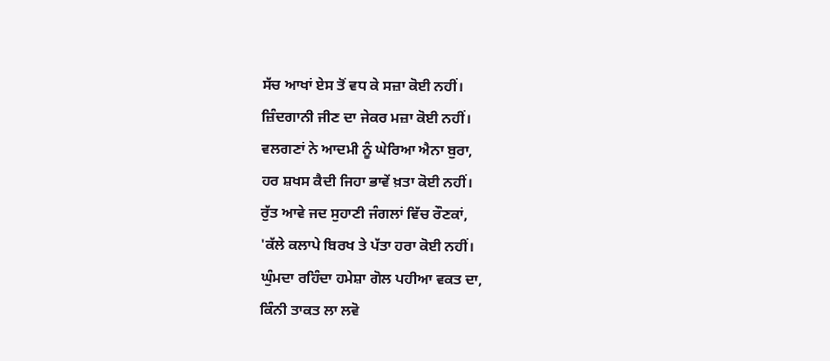ਸੱਚ ਆਖਾਂ ਏਸ ਤੋਂ ਵਧ ਕੇ ਸਜ਼ਾ ਕੋਈ ਨਹੀਂ।
ਜ਼ਿੰਦਗਾਨੀ ਜੀਣ ਦਾ ਜੇਕਰ ਮਜ਼ਾ ਕੋਈ ਨਹੀਂ।
ਵਲਗਣਾਂ ਨੇ ਆਦਮੀ ਨੂੰ ਘੇਰਿਆ ਐਨਾ ਬੁਰਾ,
ਹਰ ਸ਼ਖਸ ਕੈਦੀ ਜਿਹਾ ਭਾਵੇਂ ਖ਼ਤਾ ਕੋਈ ਨਹੀਂ।
ਰੁੱਤ ਆਵੇ ਜਦ ਸੁਹਾਣੀ ਜੰਗਲਾਂ ਵਿੱਚ ਰੌਣਕਾਂ,
'ਕੱਲੇ ਕਲਾਪੇ ਬਿਰਖ ਤੇ ਪੱਤਾ ਹਰਾ ਕੋਈ ਨਹੀਂ।
ਘੁੰਮਦਾ ਰਹਿੰਦਾ ਹਮੇਸ਼ਾ ਗੋਲ ਪਹੀਆ ਵਕਤ ਦਾ,
ਕਿੰਨੀ ਤਾਕਤ ਲਾ ਲਵੋ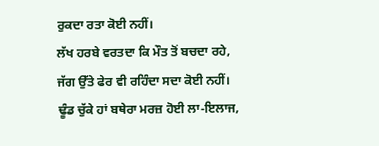ਰੁਕਦਾ ਰਤਾ ਕੋਈ ਨਹੀਂ।
ਲੱਖ ਹਰਬੇ ਵਰਤਦਾ ਕਿ ਮੌਤ ਤੋਂ ਬਚਦਾ ਰਹੇ,
ਜੱਗ ਉੱਤੇ ਫੇਰ ਵੀ ਰਹਿੰਦਾ ਸਦਾ ਕੋਈ ਨਹੀਂ।
ਢੂੰਡ ਚੁੱਕੇ ਹਾਂ ਬਥੇਰਾ ਮਰਜ਼ ਹੋਈ ਲਾ-ਇਲਾਜ,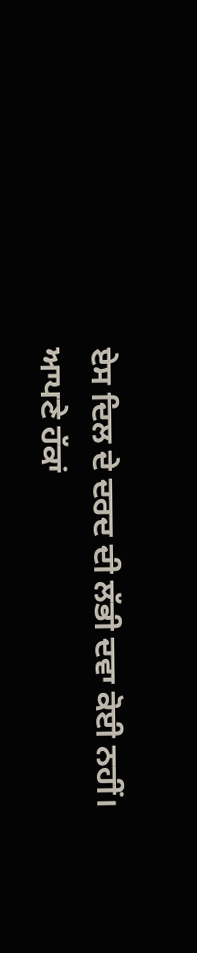ਏਸ ਦਿਲ ਦੇ ਦਰਦ ਦੀ ਲੱਭੀ ਦਵਾ ਕੋਈ ਨਹੀਂ।
ਆਪਣੇ ਹੱਕਾਂ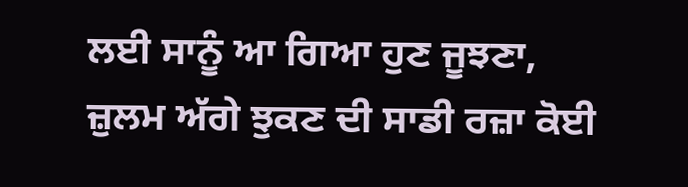ਲਈ ਸਾਨੂੰ ਆ ਗਿਆ ਹੁਣ ਜੂਝਣਾ,
ਜ਼ੁਲਮ ਅੱਗੇ ਝੁਕਣ ਦੀ ਸਾਡੀ ਰਜ਼ਾ ਕੋਈ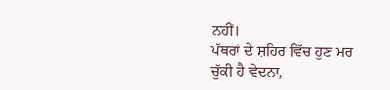ਨਹੀਂ।
ਪੱਥਰਾਂ ਦੇ ਸ਼ਹਿਰ ਵਿੱਚ ਹੁਣ ਮਰ ਚੁੱਕੀ ਹੈ ਵੇਦਨਾ,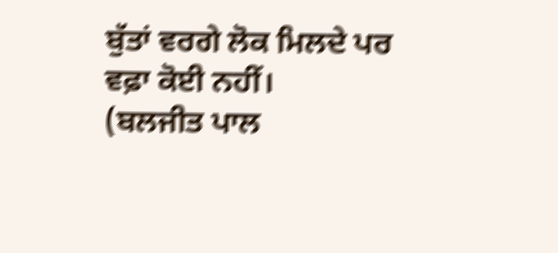ਬੁੱਤਾਂ ਵਰਗੇ ਲੋਕ ਮਿਲਦੇ ਪਰ ਵਫ਼ਾ ਕੋਈ ਨਹੀਂ।
(ਬਲਜੀਤ ਪਾਲ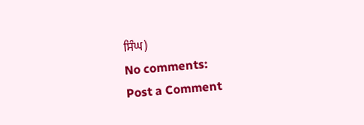ਸਿੰਘ)
No comments:
Post a Comment